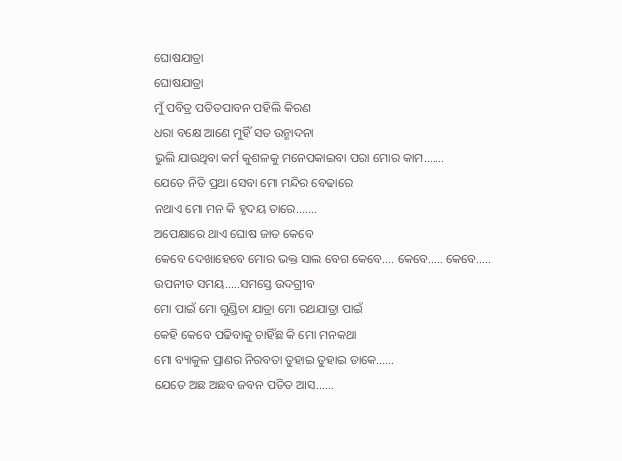ଘୋଷଯାତ୍ରା
ଘୋଷଯାତ୍ରା
ମୁଁ ପବିତ୍ର ପତିତପାବନ ପହିଲି କିରଣ
ଧରା ବକ୍ଷେ ଆଣେ ମୁହିଁ ସତ ଉନ୍ମାଦନା
ଭୁଲି ଯାଉଥିବା କର୍ମ କୁଶଳକୁ ମନେପକାଇବା ପରା ମୋର କାମ.......
ଯେତେ ନିତି ପ୍ରଥା ସେବା ମୋ ମନ୍ଦିର ବେଢାରେ
ନଥାଏ ମୋ ମନ କି ହୃଦୟ ତାରେ.......
ଅପେକ୍ଷାରେ ଥାଏ ଘୋଷ ଜାତ କେବେ
କେବେ ଦେଖାହେବେ ମୋର ଭକ୍ତ ସାଲ ବେଗ କେବେ.... କେବେ..... କେବେ.....
ଉପନୀତ ସମୟ.....ସମସ୍ତେ ଉଦଗ୍ରୀବ
ମୋ ପାଇଁ ମୋ ଗୁଣ୍ଡିଚା ଯାତ୍ରା ମୋ ରଥଯାତ୍ରା ପାଇଁ
କେହି କେବେ ପଢିବାକୁ ଚାହିଁଛ କି ମୋ ମନକଥା
ମୋ ବ୍ୟାକୁଳ ପ୍ରାଣର ନିରବତା ତୁହାଇ ତୁହାଇ ଡାକେ......
ଯେତେ ଅଛ ଅଛବ ଜବନ ପତିତ ଆସ......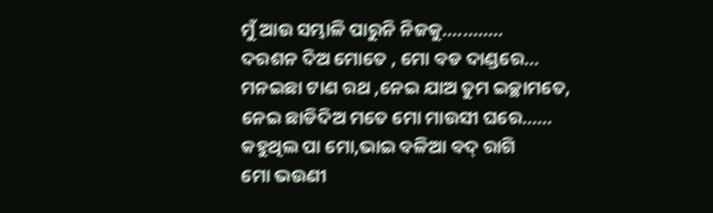ମୁଁ ଆଉ ସମ୍ଭାଳି ପାରୁନି ନିଜକୁ............
ଦରଶନ ଦିଅ ମୋତେ , ମୋ ବଡ ଦାଣ୍ଡରେ...
ମନଇଛା ଟାଣ ରଥ ,ନେଇ ଯାଅ ତୁମ ଇଚ୍ଛାମତେ,
ନେଇ ଛାଡିଦିଅ ମତେ ମୋ ମାଉସୀ ଘରେ......
କହୁଥିଲ ପା ମୋ,ଭାଇ ବଳିଆ ବଦ୍ ରାଗି
ମୋ ଭଉଣୀ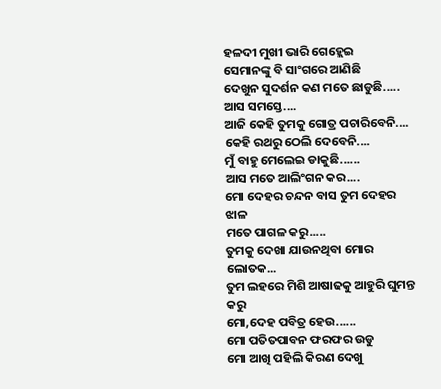ହଳଦୀ ମୁଖୀ ଭାରି ଗେହ୍ଲେଇ
ସେମାନଙ୍କୁ ବି ସାଂଗରେ ଆଣିଛି
ଦେଖୁନ ସୁଦର୍ଶନ କଣ ମତେ ଛାଡୁଛି.....
ଆସ ସମସ୍ତେ....
ଆଜି କେହି ତୁମକୁ ଗୋତ୍ର ପଚାରିବେନି....
କେହି ରଥରୁ ଠେଲି ଦେବେନି....
ମୁଁ ବାହୁ ମେଲେଇ ଡାକୁଛି......
ଆସ ମତେ ଆଲିଂଗନ କର....
ମୋ ଦେହର ଚନ୍ଦନ ବାସ ତୁମ ଦେହର ଝାଳ
ମତେ ପାଗଳ କରୁ.....
ତୁମକୁ ଦେଖା ଯାଉନଥିବା ମୋର ଲୋତକ...
ତୁମ ଲହରେ ମିଶି ଆଷାଢକୁ ଆହୁରି ଘୁମନ୍ତ କରୁ
ମୋ,ଦେହ ପବିତ୍ର ହେଉ......
ମୋ ପତିତପାବନ ଫରଫର ଉଡୁ
ମୋ ଆଖି ପହିଲି କିରଣ ଦେଖୁ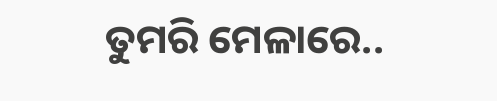ତୁମରି ମେଳାରେ..